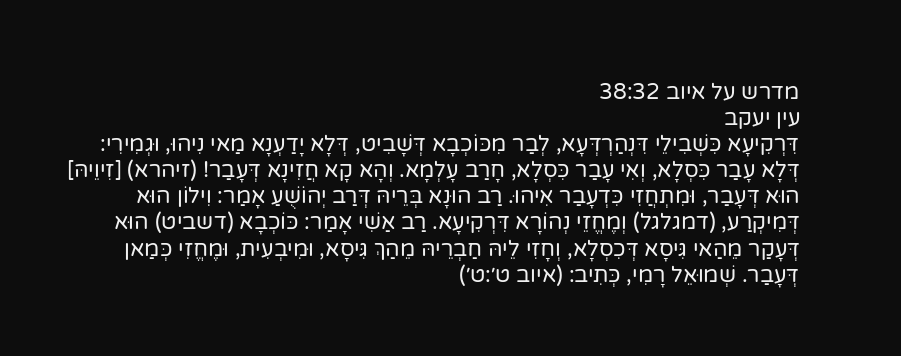מדרש על איוב 38:32
עין יעקב
דִּרְקִיעָא כִּשְׁבִילֵי דִּנְהַרְדְּעָא, לְבַר מִכּוֹכְבָא דְּשָׁבִיט, דְּלָא יָדַעְנָא מַאי נִיהוּ, וּגְמִירִי: דְּלָא עָבַר כִּסְלָא, וְאִי עָבַר כִּסְלָא, חָרַב עָלְמָא. וְהָא קָא חֲזִינָא דְּעָבַר! (זיהרא) [זִיוֵיהּ] הוּא דְּעָבַר, וּמִתְחֲזִי כִּדְעָבַר אִיהוּ. רַב הוּנָא בְּרֵיהּ דְּרַב יְהוֹשֻׁעַ אָמַר: וִילוֹן הוּא דְּמִיקְרַע, (דמגלגל) וְמֶחֱזֵי נְהוֹרָא דִּרְקִיעָא. רַב אַשִׁי אָמַר: כּוֹכְבָא (דשביט) הוּא דְּעָקַר מֵהַאי גִּיסָא דְּכִסְלָא, וְחָזִי לֵיהּ חַבְרֵיהּ מֵהַךְ גִּיסָא, וּמִיבְעִית, וּמֶחֱזִי כְּמַאן דְּעָבַר. שְׁמוּאֵל רָמִי, כְּתִיב: (איוב ט׳:ט׳)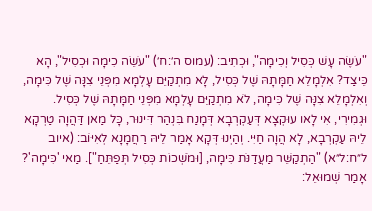"עֹשֶׂה עָשׁ כְּסִיל וְכִימָה", וּכְתִיב: (עמוס ה׳:ח׳) "עֹשֵׂה כִימָה וּכְסִיל", הָא כֵּיצַד? אִלְמָלֵא חַמָּתָהּ שֶׁל כְּסִיל, לָא מִתְקַיֵּם עָלְמָא מִפְּנֵי צִנָּה שֶׁל כִּימָה, וְאִלְמָלֵא צִנָּה שֶׁל כִּימָה, לֹא מִתְקַיֵּם עָלְמָא מִפְּנֵי חַמָּתָהּ שֶׁל כְּסִיל. וּגְמִירִי, אִי לָאו עוּקְצָא דְּעַקְרְבָא דְּמָנַח בִּנְהַר דִּינוּר, כָּל מַאן דַּהֲוָה טַרְקָא לֵיהּ עַקְרְבָא, לָא הֲוָה חַיִּי. וְהַיְנוּ דְּקָא אָמַר לֵיהּ רַחֲמָנָא לְאִיּוֹב: (איוב ל״ח:ל״א) "הַתְקַשֵּׁר מַעֲדַנֹּת כִּימָה, [וּמֹשְׁכוֹת כְּסִיל תְּפַתֵּחַ"]. מַאי 'כִּימָה'? אָמַר שְׁמוּאֵל: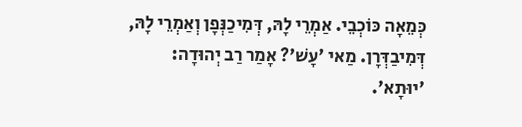כְּמֵאָה כּוֹכְבֵי. אַמְרֵי לָהּ, דְּמִיכַנְּפָן וְאַמְרֵי לָהּ, דְּמִיבַדְּרָן. מַאי 'עָשׁ'? אָמַר רַב יְהוּדָה: 'יוּתָא'.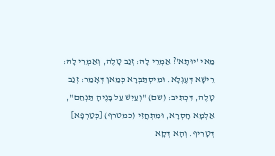מַאי 'יוּתָא'? אַמְרֵי לָהּ: זְנַב טָלֶה, וְאַמְרֵי לָהּ: רֵישָׁא דְּעֶגְלָא. וּמִיסְתַּבְּרָא כְּמַאן דְּאָמַר: זְנַב טָלֶה, דִּכְתִיב: (שם) "וְעַיִשׁ עַל בָּנֶיהָ תַּנְחֵם", אַלְמָא חָסְרָא, וּמִתְחֲזִי (כמטרף) [כְּטַרְפָא] דְּטָרִיף. וְהָא דְּקָא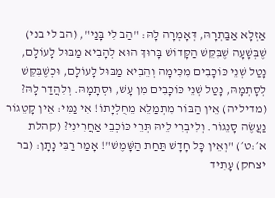אַזְלָא אַבַּתְרָהּ, דְּאָמְרָה לָהּ: "הַב לִי בָּנַי", (הב לי בני) שֶׁבְּשָׁעָה שֶׁבִּקֵּשׁ הַקָּדוֹשׁ בָּרוּךְ הוּא לְהָבִיא מַבּוּל לָעוֹלָם, נָטַל שְׁנֵי כּוֹכָבִים מִכִּימָה וְהֵבִיא מַבּוּל לָעוֹלָם, וּכְשֶׁבִּקֵּשׁ לְסָתְמָהּ, נָטַל שְׁנֵי כּוֹכָבִים מִן עָשׁ, וּסְתָמָהּ. וְלִהֲדַר לָהּ? (מדיליה) אֵין הַבּוֹר מִתְמַלֵּא מֵחֻלְיָתוֹ! אִי נַמִּי: אֵין קָטֵגוֹר נַעֲשֶׂה סָנֵגוֹר. וְלִיבְרִי לֵיהּ תְּרֵי כּוֹכְבֵי אַחֲרִינִי? (קהלת א׳:ט׳) "וְאֵין כָּל חָדָשׁ תַּחַת הַשָּׁמֶשׁ"! אָמַר רַבִּי נָתָן: (בר יצחק) עָתִיד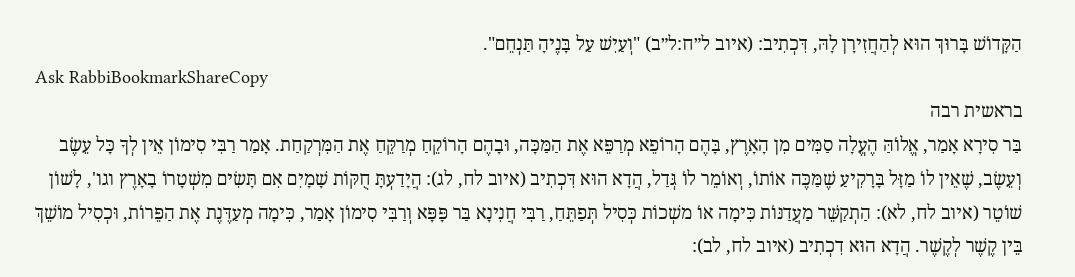הַקָּדוֹשׁ בָּרוּךְ הוּא לְהַחֲזִירָן לָהּ, דִּכְתִיב: (איוב ל״ח:ל״ב) "וְעַיִשׁ עַל בָּנֶיהָ תַּנְחֵם".
Ask RabbiBookmarkShareCopy
בראשית רבה
בַּר סִירָא אָמַר, אֱלוֹהַּ הֶעֱלָה סַמִּים מִן הָאָרֶץ, בָּהֶם הָרוֹפֵא מְרַפֵּא אֶת הַמַּכָּה, וּבָהֶם הָרוֹקֵחַ מְרַקֵּחַ אֶת הַמִּרְקַחַת. אָמַר רַבִּי סִימוֹן אֵין לְךָ כָּל עֵשֶׂב וְעֵשֶׂב, שֶׁאֵין לוֹ מַזָּל בָּרָקִיעַ שֶׁמַּכֶּה אוֹתוֹ, וְאוֹמֵר לוֹ גְּדַל, הֲדָא הוּא דִּכְתִיב (איוב לח, לג): הֲיָדַעְתָּ חֻקּוֹת שָׁמָיִם אִם תָּשִׂים מִשְׁטָרוֹ בָאָרֶץ וגו', לָשׁוֹן שׁוֹטֵר (איוב לח, לא): הַתְקַשֵּׁר מַעֲדַנּוֹת כִּימָה אוֹ משְׁכוֹת כְּסִיל תְּפַתֵּחַ, רַבִּי חֲנִינָא בַּר פָּפָּא וְרַבִּי סִימוֹן אָמַר, כִּימָה מְעַדֶּנֶת אֶת הַפֵּרוֹת, וּכְסִיל מוֹשֵׁךְ בֵּין קֶשֶׁר לְקֶשֶׁר. הֲדָא הוּא דִכְתִיב (איוב לח, לב):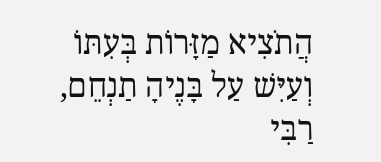הֲתֹצִיא מַזָּרוֹת בְּעִתּוֹ וְעַיִּשׁ עַל בָּנֶיהָ תַנְחֵם, רַבִּי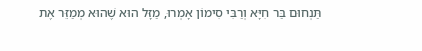תַּנְחוּם בַּר חִיָּא וְרַבִּי סִימוֹן אָמְרוּ, מַזָּל הוּא שֶׁהוּא מְמַזֵּר אֶת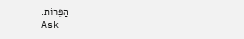הַפֵּרוֹת.
Ask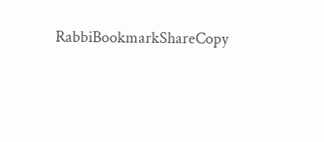RabbiBookmarkShareCopy